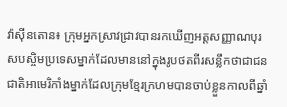វ៉ាស៊ីនតោន៖ ក្រុមអ្នកស្រាវជ្រាវបានរកឃើញអត្តសញ្ញាណបុរសបស្ចិមប្រទេសម្នាក់ដែលមាននៅក្នុងរូបថតពីរសន្លឹកថាជាជនជាតិអាមេរិកាំងម្នាក់ដែលក្រុមខ្មែរក្រហមបានចាប់ខ្លួនកាលពីឆ្នាំ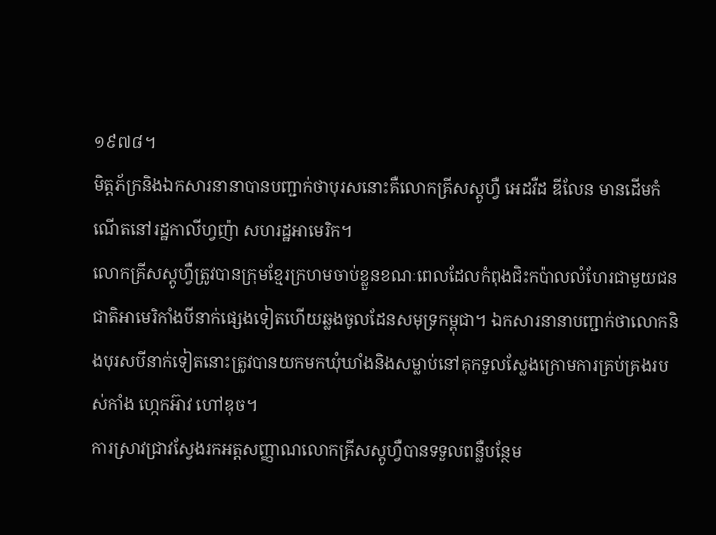១៩៧៨។
មិត្តភ័ក្រនិងឯកសារនានាបានបញ្ជាក់ថាបុរសនោះគឺលោកគ្រីសស្តូហ្វឺ អេដវឺដ ឌីលែន មានដើមកំណើតនៅរដ្ឋកាលីហ្វញ៉ា សហរដ្ឋអាមេរិក។
លោកគ្រីសស្តូហ្វឺត្រូវបានក្រុមខ្មែរក្រហមចាប់ខ្លួនខណៈពេលដែលកំពុងជិះកប៉ាលលំហែរជាមួយជនជាតិអាមេរិកាំងបីនាក់ផ្សេងទៀតហើយឆ្លងចូលដែនសមុទ្រកម្ពុជា។ ឯកសារនានាបញ្ជាក់ថាលោកនិងបុរសបីនាក់ទៀតនោះត្រូវបានយកមកឃុំឃាំងនិងសម្លាប់នៅគុកទួលស្លែងក្រោមការគ្រប់គ្រងរបស់កាំង ហ្កេកអ៊ាវ ហៅឌុច។
ការស្រាវជ្រាវស្វែងរកអត្តសញ្ញាណលោកគ្រីសស្តូហ្វឺបានទទួលពន្លឺបន្ថែម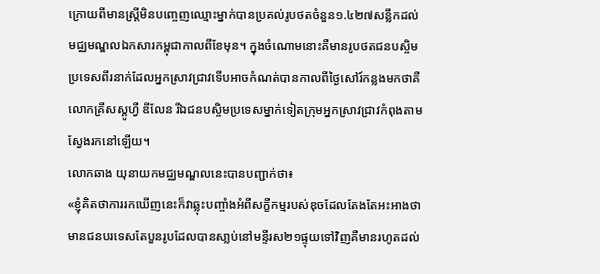ក្រោយពីមានស្រ្តីមិនបញ្ចេញឈ្មោះម្នាក់បានប្រគល់រូបថតចំនួន១.៤២៧សន្លឹកដល់មជ្ឈមណ្ឌលឯកសារកម្ពុជាកាលពីខែមុន។ ក្នុងចំណោមនោះគឺមានរូបថតជនបស្ចិមប្រទេសពីរនាក់ដែលអ្នកស្រាវជ្រាវទើបអាចកំណត់បានកាលពីថ្ងៃសៅរ៍កន្លងមកថាគឺលោកគ្រីសស្តូហ្វឺ ឌីលែន រីឯជនបស្ចិមប្រទេសម្នាក់ទៀតក្រុមអ្នកស្រាវជ្រាវកំពុងតាមស្វែងរកនៅឡើយ។
លោកឆាង យុនាយកមជ្ឈមណ្ឌលនេះបានបញ្ជាក់ថា៖
«ខ្ញុំគិតថាការរកឃើញនេះក៏វាឆ្លុះបញ្ចាំងអំពីសក្ខីកម្មរបស់ឌុចដែលតែងតែអះអាងថាមានជនបរទេសតែបួនរូបដែលបានសា្លប់នៅមន្ទីរស២១ផ្ទុយទៅវិញគឺមានរហូតដល់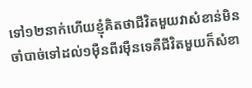ទៅ១២នាក់ហើយខ្ញុំគិតថាជីវិតមួយវាសំខាន់មិនចាំបាច់ទៅដល់១ម៉ឺនពីរម៉ឺនទេគឺជីវិតមួយក៏សំខា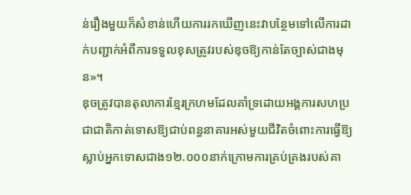ន់រឿងមួយក៏សំខាន់ហើយការរកឃើញនេះវាបន្ថែមទៅលើការដាក់បញ្ជាក់អំពីការទទួលខុសត្រូវរបស់ឌុចឱ្យកាន់តែច្បាស់ជាងមុន»។
ឌុចត្រូវបានតុលាការខ្មែរក្រហមដែលគាំទ្រដោយអង្គការសហប្រជាជាតិកាត់ទោសឱ្យជាប់ពន្ធនាគារអស់មួយជីវិតចំពោះការធ្វើឱ្យស្លាប់អ្នកទោសជាង១២.០០០នាក់ក្រោមការគ្រប់គ្រងរបស់គា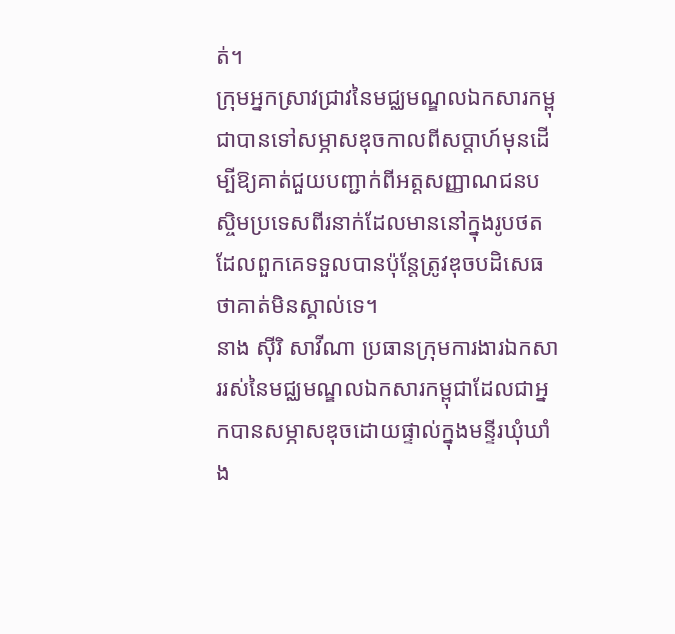ត់។
ក្រុមអ្នកស្រាវជ្រាវនៃមជ្ឈមណ្ឌលឯកសារកម្ពុជាបានទៅសម្ភាសឌុចកាលពីសប្តាហ៍មុនដើម្បីឱ្យគាត់ជួយបញ្ជាក់ពីអត្តសញ្ញាណជនបស្ចិមប្រទេសពីរនាក់ដែលមាននៅក្នុងរូបថតដែលពួកគេទទួលបានប៉ុន្តែត្រូវឌុចបដិសេធថាគាត់មិនស្គាល់ទេ។
នាង ស៊ីរិ សាវីណា ប្រធានក្រុមការងារឯកសាររស់នៃមជ្ឈមណ្ឌលឯកសារកម្ពុជាដែលជាអ្នកបានសម្ភាសឌុចដោយផ្ទាល់ក្នុងមន្ទីរឃុំឃាំង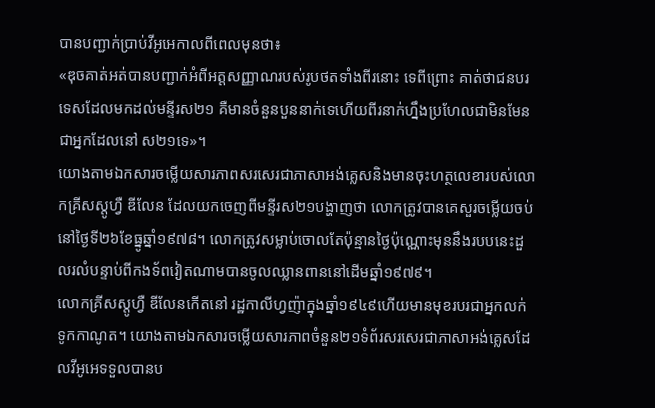បានបញ្ជាក់ប្រាប់វីអូអេកាលពីពេលមុនថា៖
«ឌុចគាត់អត់បានបញ្ជាក់អំពីអត្តសញ្ញាណរបស់រូបថតទាំងពីរនោះ ទេពីព្រោះ គាត់ថាជនបរទេសដែលមកដល់មន្ទីរស២១ គឺមានចំនួនបួននាក់ទេហើយពីរនាក់ហ្នឹងប្រហែលជាមិនមែនជាអ្នកដែលនៅ ស២១ទេ»។
យោងតាមឯកសារចម្លើយសារភាពសរសេរជាភាសាអង់គ្លេសនិងមានចុះហត្ថលេខារបស់លោកគ្រីសស្តូហ្វឺ ឌីលែន ដែលយកចេញពីមន្ទីរស២១បង្ហាញថា លោកត្រូវបានគេសួរចម្លើយចប់នៅថ្ងៃទី២៦ខែធ្នូឆ្នាំ១៩៧៨។ លោកត្រូវសម្លាប់ចោលតែប៉ុន្មានថ្ងៃប៉ុណ្ណោះមុននឹងរបបនេះដួលរលំបន្ទាប់ពីកងទ័ពវៀតណាមបានចូលឈ្លានពាននៅដើមឆ្នាំ១៩៧៩។
លោកគ្រីសស្តូហ្វឺ ឌីលែនកើតនៅ រដ្ឋកាលីហ្វញ៉ាក្នុងឆ្នាំ១៩៤៩ហើយមានមុខរបរជាអ្នកលក់ទូកកាណូត។ យោងតាមឯកសារចម្លើយសារភាពចំនួន២១ទំព័រសរសេរជាភាសាអង់គ្លេសដែលវីអូអេទទួលបានប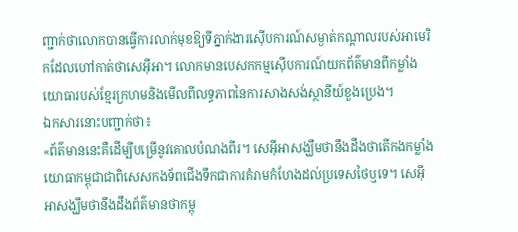ញ្ជាក់ថាលោកបានធ្វើការលាក់មុខឱ្យទីភ្នាក់ងារស៊ើបការណ៍សម្ងាត់កណ្តាលរបស់អាមេរិកដែលហៅកាត់ថាសេអ៊ីអា។ លោកមានបេសកកម្មស៊ើបការណ៍យកព័ត៌មានពីកម្លាំងយោធារបស់ខ្មែរក្រហមនិងមើលពីលទ្ធភាពនៃការសាងសង់ស្ថានីយ៍ខួងប្រេង។
ឯកសារនោះបញ្ជាក់ថា៖
«ព័ត៌មាននេះគឺដើម្បីបម្រើនូវគោលបំណងពីរ។ សេអ៊ីអាសង្ឃឹមថានឹងដឹងថាតើកងកម្លាំងយោធាកម្ពុជាជាពិសេសកងទ័ពជើងទឹកជាការគំរាមកំហែងដល់ប្រទេសថៃឬទេ។ សេអ៊ីអាសង្ឃឹមថានឹងដឹងព័ត៌មានថាកម្ពុ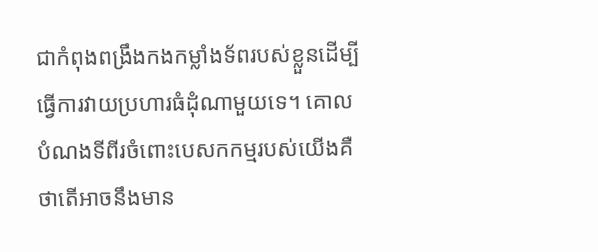ជាកំពុងពង្រឹងកងកម្លាំងទ័ពរបស់ខ្លួនដើម្បី ធ្វើការវាយប្រហារធំដុំណាមួយទេ។ គោលបំណងទីពីរចំពោះបេសកកម្មរបស់យើងគឺថាតើអាចនឹងមាន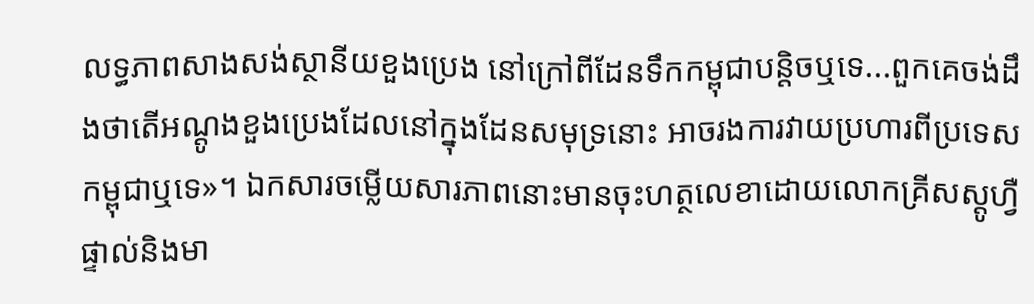លទ្ធភាពសាងសង់ស្ថានីយខួងប្រេង នៅក្រៅពីដែនទឹកកម្ពុជាបន្តិចឬទេ...ពួកគេចង់ដឹងថាតើអណ្តូងខួងប្រេងដែលនៅក្នុងដែនសមុទ្រនោះ អាចរងការវាយប្រហារពីប្រទេសកម្ពុជាឬទេ»។ ឯកសារចម្លើយសារភាពនោះមានចុះហត្ថលេខាដោយលោកគ្រីសស្តូហ្វឺផ្ទាល់និងមា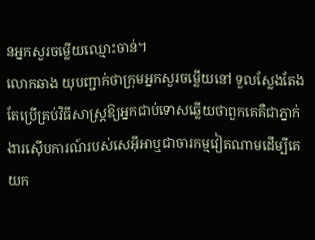នអ្នកសួរចម្លើយឈ្មោះចាន់។
លោកឆាង យុបញ្ជាក់ថាក្រុមអ្នកសួរចម្លើយនៅ ទួលស្លែងតែងតែប្រើគ្រប់វិធីសាស្រ្តឱ្យអ្នកជាប់ទោសឆ្លើយថាពួកគេគឺជាភ្នាក់ងារស៊ើបការណ៍របស់សេអ៊ីអាឬជាចារកម្មវៀតណាមដើម្បីគេយក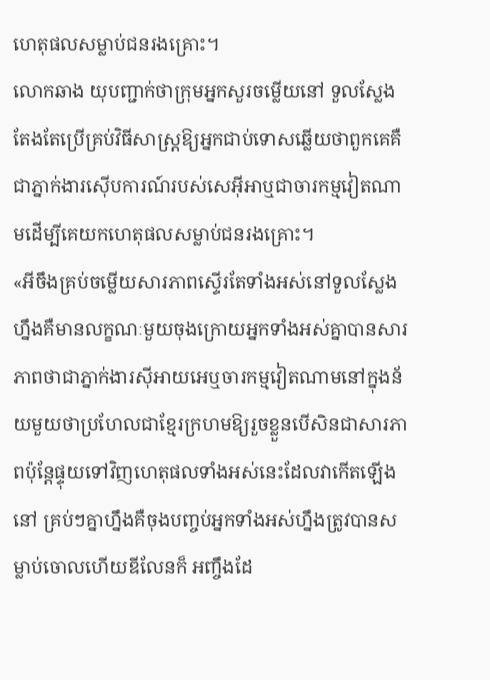ហេតុផលសម្លាប់ជនរងគ្រោះ។
លោកឆាង យុបញ្ជាក់ថាក្រុមអ្នកសួរចម្លើយនៅ ទួលស្លែងតែងតែប្រើគ្រប់វិធីសាស្រ្តឱ្យអ្នកជាប់ទោសឆ្លើយថាពួកគេគឺជាភ្នាក់ងារស៊ើបការណ៍របស់សេអ៊ីអាឬជាចារកម្មវៀតណាមដើម្បីគេយកហេតុផលសម្លាប់ជនរងគ្រោះ។
«អីចឹងគ្រប់ចម្លើយសារភាពស្ទើរតែទាំងអស់នៅទួលស្លែងហ្នឹងគឺមានលក្ខណៈមួយចុងក្រោយអ្នកទាំងអស់គ្នាបានសារភាពថាជាភ្នាក់ងារស៊ីអាយអេឬចារកម្មវៀតណាមនៅក្នុងន័យមួយថាប្រហែលជាខ្មែរក្រហមឱ្យរួចខ្លួនបើសិនជាសារភាពប៉ុន្តែផ្ទុយទៅវិញហេតុផលទាំងអស់នេះដែលវាកើតឡើងនៅ គ្រប់ៗគ្នាហ្នឹងគឺចុងបញ្ចប់អ្នកទាំងអស់ហ្នឹងត្រូវបានសម្លាប់ចោលហើយឌីលែនក៏ អញ្ចឹងដែ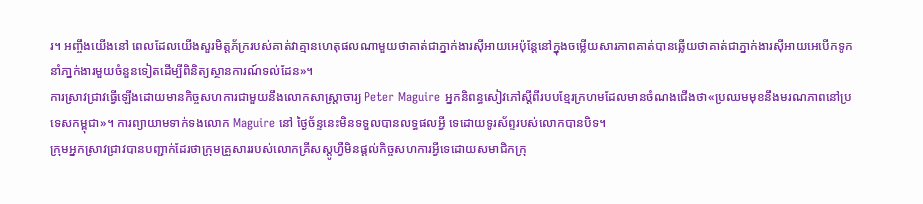រ។ អញ្ចឹងយើងនៅ ពេលដែលយើងសួរមិត្តភ័ក្ររបស់គាត់វាគ្មានហេតុផលណាមួយថាគាត់ជាភ្នាក់ងារស៊ីអាយអេប៉ុន្តែនៅក្នុងចម្លើយសារភាពគាត់បានឆ្លើយថាគាត់ជាភ្នាក់ងារស៊ីអាយអេបើកទូកនាំភា្នក់ងារមួយចំនួនទៀតដើម្បីពិនិត្យស្ថានការណ៍ទល់ដែន»។
ការស្រាវជ្រាវធ្វើឡើងដោយមានកិច្ចសហការជាមួយនឹងលោកសាស្រ្តាចារ្យ Peter Maguire អ្នកនិពន្ធសៀវភៅស្តីពីរបបខ្មែរក្រហមដែលមានចំណងជើងថា«ប្រឈមមុខនឹងមរណភាពនៅប្រទេសកម្ពុជា»។ ការព្យាយាមទាក់ទងលោក Maguire នៅ ថ្ងៃច័ន្ទនេះមិនទទួលបានលទ្ធផលអ្វី ទេដោយទូរស័ព្ទរបស់លោកបានបិទ។
ក្រុមអ្នកស្រាវជ្រាវបានបញ្ជាក់ដែរថាក្រុមគ្រួសាររបស់លោកគ្រីសស្តូហ្វឺមិនផ្តល់កិច្ចសហការអ្វីទេដោយសមាជិកក្រុ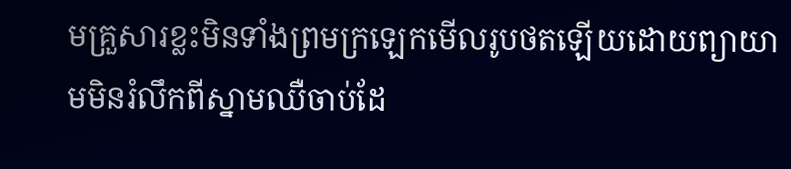មគ្រួសារខ្លះមិនទាំងព្រមក្រឡេកមើលរូបថតឡើយដោយព្យាយាមមិនរំលឹកពីស្នាមឈឺចាប់ដែ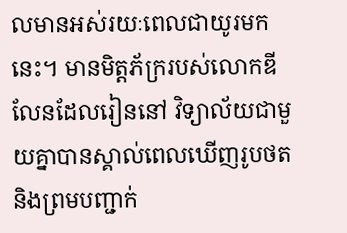លមានអស់រយៈពេលជាយូរមកនេះ។ មានមិត្តភ័ក្ររបស់លោកឌីលែនដែលរៀននៅ វិទ្យាល័យជាមួយគ្នាបានស្គាល់ពេលឃើញរូបថតនិងព្រមបញ្ជាក់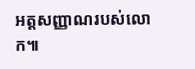អត្តសញ្ញាណរបស់លោក៕